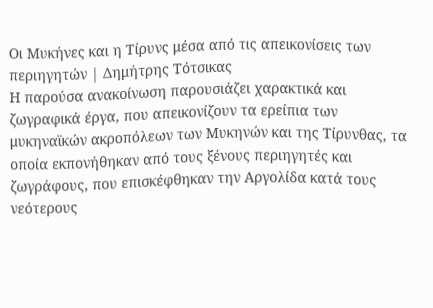Οι Μυκήνες και η Τίρυνς μέσα από τις απεικονίσεις των περιηγητών | Δημήτρης Τότσικας
Η παρούσα ανακοίνωση παρουσιάζει χαρακτικά και ζωγραφικά έργα, που απεικονίζουν τα ερείπια των μυκηναϊκών ακροπόλεων των Μυκηνών και της Τίρυνθας, τα οποία εκπονήθηκαν από τους ξένους περιηγητές και ζωγράφους, που επισκέφθηκαν την Αργολίδα κατά τους νεότερους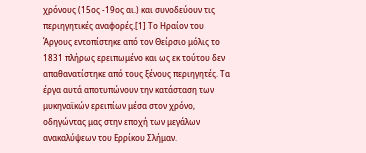χρόνους (15ος -19ος αι.) και συνοδεύουν τις περιηγητικές αναφορές.[1] Το Ηραίον του Άργους εντοπίστηκε από τον Θείρσιο μόλις το 1831 πλήρως ερειπωμένο και ως εκ τούτου δεν απαθανατίστηκε από τους ξένους περιηγητές. Τα έργα αυτά αποτυπώνουν την κατάσταση των μυκηναϊκών ερειπίων μέσα στον χρόνο, οδηγώντας μας στην εποχή των μεγάλων ανακαλύψεων του Ερρίκου Σλήμαν.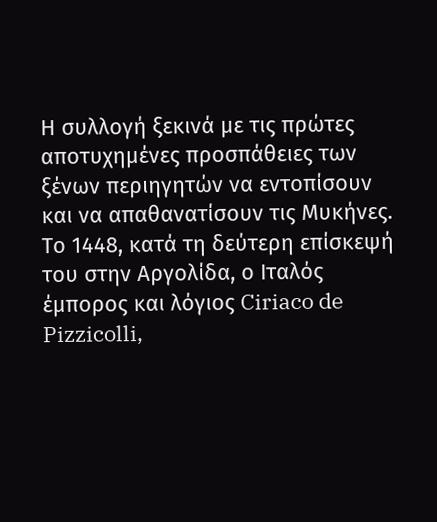Η συλλογή ξεκινά με τις πρώτες αποτυχημένες προσπάθειες των ξένων περιηγητών να εντοπίσουν και να απαθανατίσουν τις Μυκήνες. Το 1448, κατά τη δεύτερη επίσκεψή του στην Αργολίδα, ο Ιταλός έμπορος και λόγιος Ciriaco de Pizzicolli,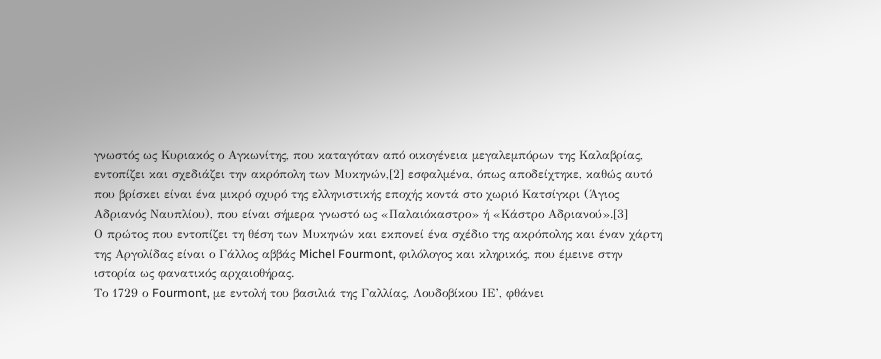γνωστός ως Κυριακός ο Αγκωνίτης, που καταγόταν από οικογένεια μεγαλεμπόρων της Καλαβρίας, εντοπίζει και σχεδιάζει την ακρόπολη των Μυκηνών,[2] εσφαλμένα, όπως αποδείχτηκε, καθώς αυτό που βρίσκει είναι ένα μικρό οχυρό της ελληνιστικής εποχής κοντά στο χωριό Κατσίγκρι (Άγιος Αδριανός Ναυπλίου), που είναι σήμερα γνωστό ως «Παλαιόκαστρο» ή «Κάστρο Αδριανού».[3]
Ο πρώτος που εντοπίζει τη θέση των Μυκηνών και εκπονεί ένα σχέδιο της ακρόπολης και έναν χάρτη της Αργολίδας είναι ο Γάλλος αββάς Michel Fourmont, φιλόλογος και κληρικός, που έμεινε στην ιστορία ως φανατικός αρχαιοθήρας.
Το 1729 ο Fourmont, με εντολή του βασιλιά της Γαλλίας, Λουδοβίκου ΙΕ’, φθάνει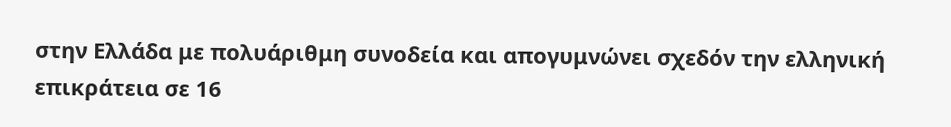στην Ελλάδα με πολυάριθμη συνοδεία και απογυμνώνει σχεδόν την ελληνική επικράτεια σε 16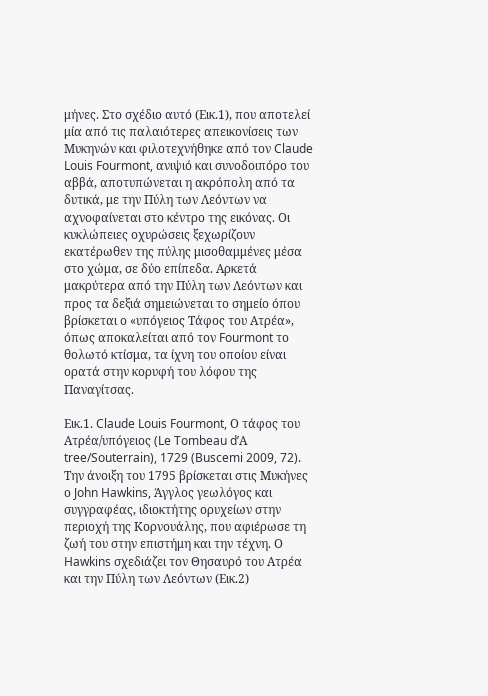μήνες. Στο σχέδιο αυτό (Εικ.1), που αποτελεί μία από τις παλαιότερες απεικονίσεις των Μυκηνών και φιλοτεχνήθηκε από τον Claude Louis Fourmont, ανιψιό και συνοδοιπόρο του αββά, αποτυπώνεται η ακρόπολη από τα δυτικά, με την Πύλη των Λεόντων να αχνοφαίνεται στο κέντρο της εικόνας. Οι κυκλώπειες οχυρώσεις ξεχωρίζουν εκατέρωθεν της πύλης μισοθαμμένες μέσα στο χώμα, σε δύο επίπεδα. Αρκετά μακρύτερα από την Πύλη των Λεόντων και προς τα δεξιά σημειώνεται το σημείο όπου βρίσκεται ο «υπόγειος Τάφος του Ατρέα», όπως αποκαλείται από τον Fourmont το θολωτό κτίσμα, τα ίχνη του οποίου είναι ορατά στην κορυφή του λόφου της Παναγίτσας.

Εικ.1. Claude Louis Fourmont, Ο τάφος του Ατρέα/υπόγειος (Le Tombeau d’Α tree/Souterrain), 1729 (Buscemi 2009, 72).
Την άνοιξη του 1795 βρίσκεται στις Μυκήνες ο John Hawkins, Άγγλος γεωλόγος και συγγραφέας, ιδιοκτήτης ορυχείων στην περιοχή της Κορνουάλης, που αφιέρωσε τη ζωή του στην επιστήμη και την τέχνη. Ο Hawkins σχεδιάζει τον Θησαυρό του Ατρέα και την Πύλη των Λεόντων (Εικ.2)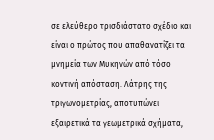σε ελεύθερο τρισδιάστατο σχέδιο και είναι ο πρώτος που απαθανατίζει τα μνημεία των Μυκηνών από τόσο κοντινή απόσταση. Λάτρης της τριγωνομετρίας, αποτυπώνει εξαιρετικά τα γεωμετρικά σχήματα,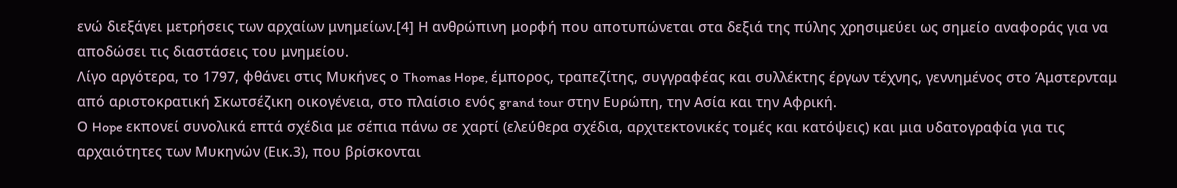ενώ διεξάγει μετρήσεις των αρχαίων μνημείων.[4] Η ανθρώπινη μορφή που αποτυπώνεται στα δεξιά της πύλης χρησιμεύει ως σημείο αναφοράς για να αποδώσει τις διαστάσεις του μνημείου.
Λίγο αργότερα, το 1797, φθάνει στις Μυκήνες ο Thomas Hope, έμπορος, τραπεζίτης, συγγραφέας και συλλέκτης έργων τέχνης, γεννημένος στο Άμστερνταμ από αριστοκρατική Σκωτσέζικη οικογένεια, στο πλαίσιο ενός grand tour στην Ευρώπη, την Ασία και την Αφρική.
Ο Hope εκπονεί συνολικά επτά σχέδια με σέπια πάνω σε χαρτί (ελεύθερα σχέδια, αρχιτεκτονικές τομές και κατόψεις) και μια υδατογραφία για τις αρχαιότητες των Μυκηνών (Εικ.3), που βρίσκονται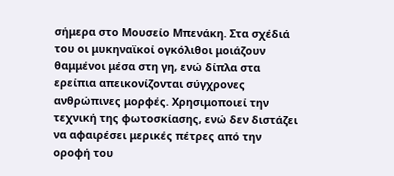σήμερα στο Μουσείο Μπενάκη. Στα σχέδιά του οι μυκηναϊκοί ογκόλιθοι μοιάζουν θαμμένοι μέσα στη γη, ενώ δίπλα στα ερείπια απεικονίζονται σύγχρονες ανθρώπινες μορφές. Χρησιμοποιεί την τεχνική της φωτοσκίασης, ενώ δεν διστάζει να αφαιρέσει μερικές πέτρες από την οροφή του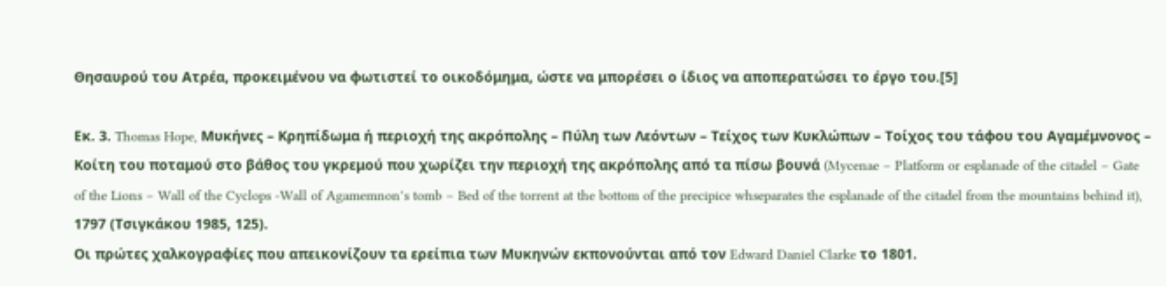Θησαυρού του Ατρέα, προκειμένου να φωτιστεί το οικοδόμημα, ώστε να μπορέσει ο ίδιος να αποπερατώσει το έργο του.[5]

Εκ. 3. Thomas Hope, Μυκήνες – Κρηπίδωμα ή περιοχή της ακρόπολης – Πύλη των Λεόντων – Τείχος των Κυκλώπων – Τοίχος του τάφου του Αγαμέμνονος – Κοίτη του ποταμού στο βάθος του γκρεμού που χωρίζει την περιοχή της ακρόπολης από τα πίσω βουνά (Mycenae – Platform or esplanade of the citadel – Gate of the Lions – Wall of the Cyclops -Wall of Agamemnon’s tomb – Bed of the torrent at the bottom of the precipice whseparates the esplanade of the citadel from the mountains behind it), 1797 (Τσιγκάκου 1985, 125).
Οι πρώτες χαλκογραφίες που απεικονίζουν τα ερείπια των Μυκηνών εκπονούνται από τον Edward Daniel Clarke το 1801.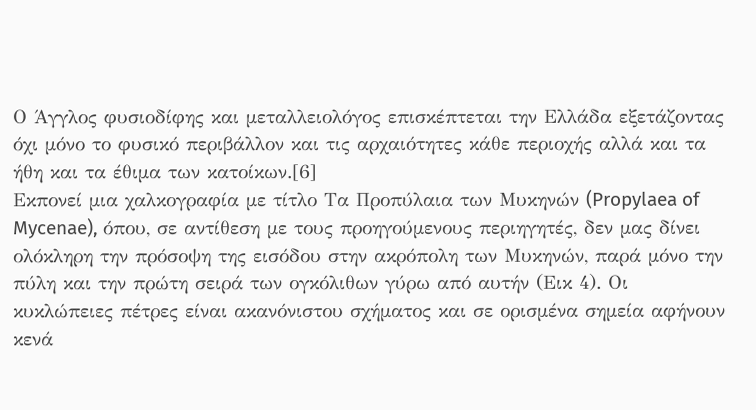Ο Άγγλος φυσιοδίφης και μεταλλειολόγος επισκέπτεται την Ελλάδα εξετάζοντας όχι μόνο το φυσικό περιβάλλον και τις αρχαιότητες κάθε περιοχής αλλά και τα ήθη και τα έθιμα των κατοίκων.[6]
Εκπονεί μια χαλκογραφία με τίτλο Τα Προπύλαια των Μυκηνών (Propylaea of Mycenae), όπου, σε αντίθεση με τους προηγούμενους περιηγητές, δεν μας δίνει ολόκληρη την πρόσοψη της εισόδου στην ακρόπολη των Μυκηνών, παρά μόνο την πύλη και την πρώτη σειρά των ογκόλιθων γύρω από αυτήν (Εικ 4). Οι κυκλώπειες πέτρες είναι ακανόνιστου σχήματος και σε ορισμένα σημεία αφήνουν κενά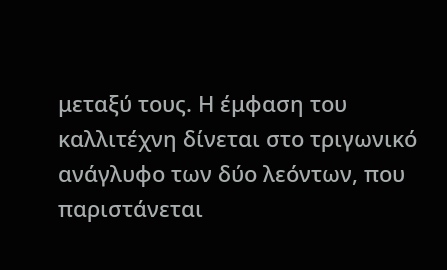μεταξύ τους. Η έμφαση του καλλιτέχνη δίνεται στο τριγωνικό ανάγλυφο των δύο λεόντων, που παριστάνεται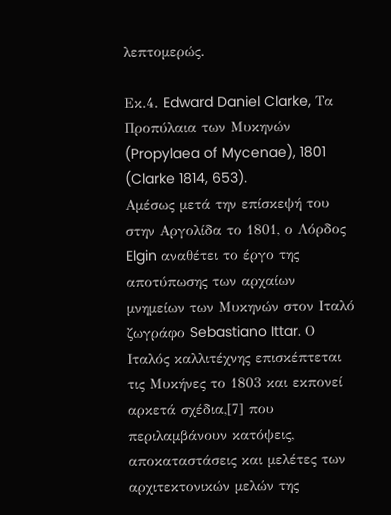λεπτομερώς.

Εκ.4. Edward Daniel Clarke, Τα Προπύλαια των Μυκηνών (Propylaea of Mycenae), 1801 (Clarke 1814, 653).
Αμέσως μετά την επίσκεψή του στην Αργολίδα το 1801, ο Λόρδος Elgin αναθέτει το έργο της αποτύπωσης των αρχαίων μνημείων των Μυκηνών στον Ιταλό ζωγράφο Sebastiano Ittar. Ο Ιταλός καλλιτέχνης επισκέπτεται τις Μυκήνες το 1803 και εκπονεί αρκετά σχέδια,[7] που περιλαμβάνουν κατόψεις, αποκαταστάσεις και μελέτες των αρχιτεκτονικών μελών της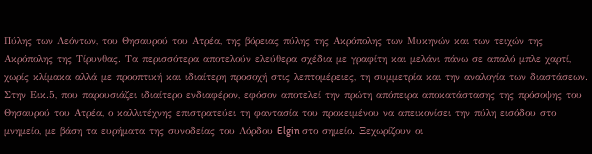Πύλης των Λεόντων, του Θησαυρού του Ατρέα, της βόρειας πύλης της Ακρόπολης των Μυκηνών και των τειχών της Ακρόπολης της Τίρυνθας. Τα περισσότερα αποτελούν ελεύθερα σχέδια με γραφίτη και μελάνι πάνω σε απαλό μπλε χαρτί, χωρίς κλίμακα αλλά με προοπτική και ιδιαίτερη προσοχή στις λεπτομέρειες, τη συμμετρία και την αναλογία των διαστάσεων.
Στην Εικ.5, που παρουσιάζει ιδιαίτερο ενδιαφέρον, εφόσον αποτελεί την πρώτη απόπειρα αποκατάστασης της πρόσοψης του Θησαυρού του Ατρέα, ο καλλιτέχνης επιστρατεύει τη φαντασία του προκειμένου να απεικονίσει την πύλη εισόδου στο μνημείο, με βάση τα ευρήματα της συνοδείας του Λόρδου Elgin στο σημείο. Ξεχωρίζουν οι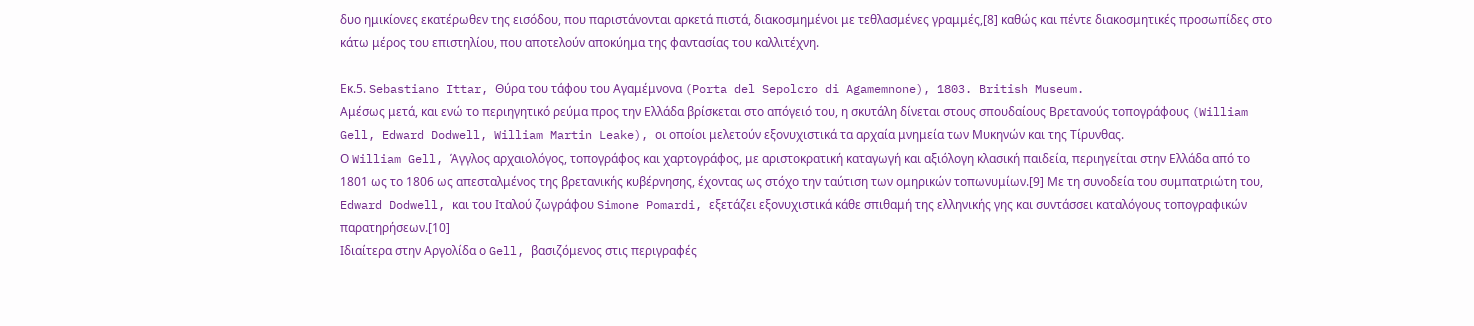δυο ημικίονες εκατέρωθεν της εισόδου, που παριστάνονται αρκετά πιστά, διακοσμημένοι με τεθλασμένες γραμμές,[8] καθώς και πέντε διακοσμητικές προσωπίδες στο κάτω μέρος του επιστηλίου, που αποτελούν αποκύημα της φαντασίας του καλλιτέχνη.

Εκ.5. Sebastiano Ittar, Θύρα του τάφου του Αγαμέμνονα (Porta del Sepolcro di Agamemnone), 1803. British Museum.
Αμέσως μετά, και ενώ το περιηγητικό ρεύμα προς την Ελλάδα βρίσκεται στο απόγειό του, η σκυτάλη δίνεται στους σπουδαίους Βρετανούς τοπογράφους (William Gell, Edward Dodwell, William Martin Leake), οι οποίοι μελετούν εξονυχιστικά τα αρχαία μνημεία των Μυκηνών και της Τίρυνθας.
Ο William Gell, Άγγλος αρχαιολόγος, τοπογράφος και χαρτογράφος, με αριστοκρατική καταγωγή και αξιόλογη κλασική παιδεία, περιηγείται στην Ελλάδα από το 1801 ως το 1806 ως απεσταλμένος της βρετανικής κυβέρνησης, έχοντας ως στόχο την ταύτιση των ομηρικών τοπωνυμίων.[9] Με τη συνοδεία του συμπατριώτη του, Edward Dodwell, και του Ιταλού ζωγράφου Simone Pomardi, εξετάζει εξονυχιστικά κάθε σπιθαμή της ελληνικής γης και συντάσσει καταλόγους τοπογραφικών παρατηρήσεων.[10]
Ιδιαίτερα στην Αργολίδα ο Gell, βασιζόμενος στις περιγραφές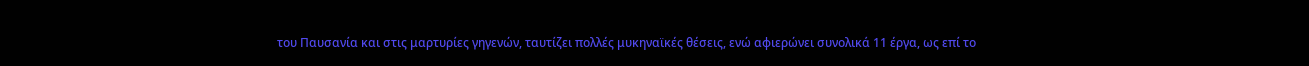του Παυσανία και στις μαρτυρίες γηγενών, ταυτίζει πολλές μυκηναϊκές θέσεις, ενώ αφιερώνει συνολικά 11 έργα, ως επί το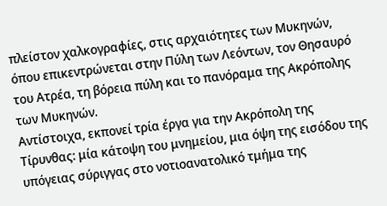πλείστον χαλκογραφίες, στις αρχαιότητες των Μυκηνών, όπου επικεντρώνεται στην Πύλη των Λεόντων, τον Θησαυρό του Ατρέα, τη βόρεια πύλη και το πανόραμα της Ακρόπολης των Μυκηνών.
Αντίστοιχα, εκπονεί τρία έργα για την Ακρόπολη της Τίρυνθας: μία κάτοψη του μνημείου, μια όψη της εισόδου της υπόγειας σύριγγας στο νοτιοανατολικό τμήμα της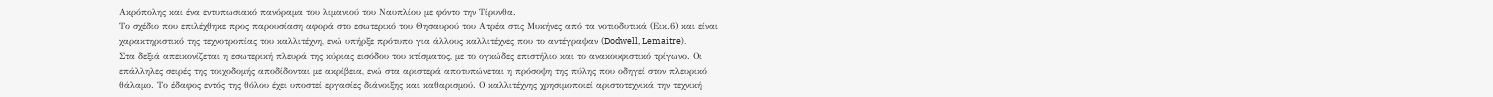Ακρόπολης και ένα εντυπωσιακό πανόραμα του λιμανιού του Ναυπλίου με φόντο την Τίρυνθα.
Το σχέδιο που επιλέχθηκε προς παρουσίαση αφορά στο εσωτερικό του Θησαυρού του Ατρέα στις Μυκήνες από τα νοτιοδυτικά (Εικ.6) και είναι χαρακτηριστικό της τεχνοτροπίας του καλλιτέχνη, ενώ υπήρξε πρότυπο για άλλους καλλιτέχνες που το αντέγραψαν (Dodwell, Lemaitre).
Στα δεξιά απεικονίζεται η εσωτερική πλευρά της κύριας εισόδου του κτίσματος, με το ογκώδες επιστήλιο και το ανακουφιστικό τρίγωνο. Οι επάλληλες σειρές της τοιχοδομής αποδίδονται με ακρίβεια, ενώ στα αριστερά αποτυπώνεται η πρόσοψη της πύλης που οδηγεί στον πλευρικό θάλαμο. Το έδαφος εντός της θόλου έχει υποστεί εργασίες διάνοιξης και καθαρισμού. Ο καλλιτέχνης χρησιμοποιεί αριστοτεχνικά την τεχνική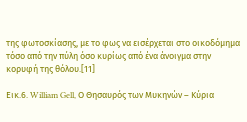της φωτοσκίασης, με το φως να εισέρχεται στο οικοδόμημα τόσο από την πύλη όσο κυρίως από ένα άνοιγμα στην κορυφή της θόλου.[11]

Εικ.6. William Gell, Ο Θησαυρός των Μυκηνών – Κύρια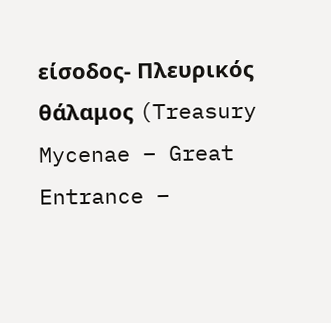είσοδος- Πλευρικός θάλαμος (Treasury Mycenae – Great Entrance –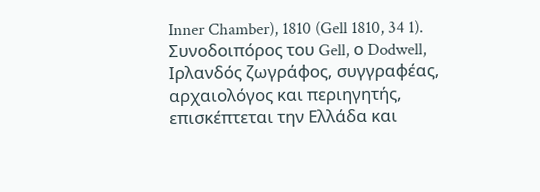Inner Chamber), 1810 (Gell 1810, 34 1).
Συνοδοιπόρος του Gell, ο Dodwell, Ιρλανδός ζωγράφος, συγγραφέας, αρχαιολόγος και περιηγητής, επισκέπτεται την Ελλάδα και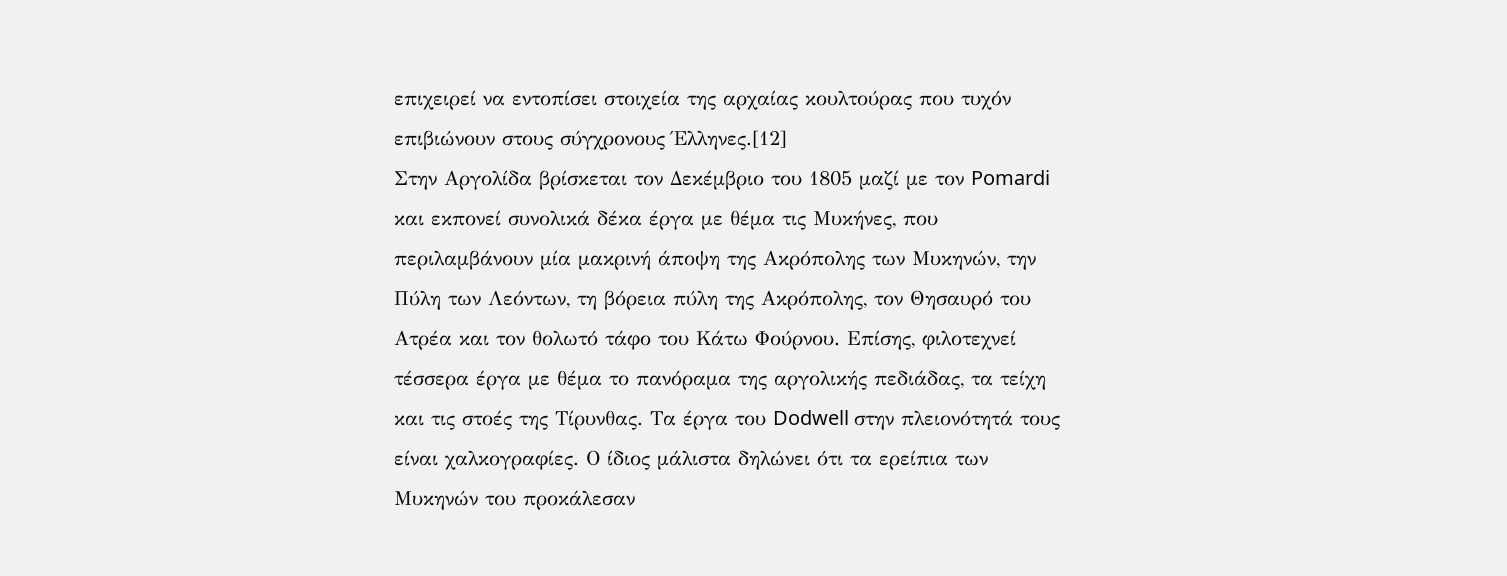επιχειρεί να εντοπίσει στοιχεία της αρχαίας κουλτούρας που τυχόν επιβιώνουν στους σύγχρονους Έλληνες.[12]
Στην Αργολίδα βρίσκεται τον Δεκέμβριο του 1805 μαζί με τον Pomardi και εκπονεί συνολικά δέκα έργα με θέμα τις Μυκήνες, που περιλαμβάνουν μία μακρινή άποψη της Ακρόπολης των Μυκηνών, την Πύλη των Λεόντων, τη βόρεια πύλη της Ακρόπολης, τον Θησαυρό του Ατρέα και τον θολωτό τάφο του Κάτω Φούρνου. Επίσης, φιλοτεχνεί τέσσερα έργα με θέμα το πανόραμα της αργολικής πεδιάδας, τα τείχη και τις στοές της Τίρυνθας. Τα έργα του Dodwell στην πλειονότητά τους είναι χαλκογραφίες. Ο ίδιος μάλιστα δηλώνει ότι τα ερείπια των Μυκηνών του προκάλεσαν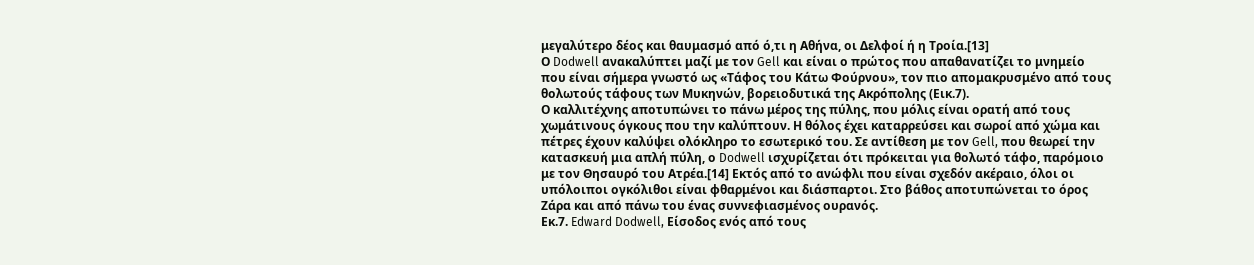μεγαλύτερο δέος και θαυμασμό από ό,τι η Αθήνα, οι Δελφοί ή η Τροία.[13]
Ο Dodwell ανακαλύπτει μαζί με τον Gell και είναι ο πρώτος που απαθανατίζει το μνημείο που είναι σήμερα γνωστό ως «Τάφος του Κάτω Φούρνου», τον πιο απομακρυσμένο από τους θολωτούς τάφους των Μυκηνών, βορειοδυτικά της Ακρόπολης (Εικ.7).
Ο καλλιτέχνης αποτυπώνει το πάνω μέρος της πύλης, που μόλις είναι ορατή από τους χωμάτινους όγκους που την καλύπτουν. Η θόλος έχει καταρρεύσει και σωροί από χώμα και πέτρες έχουν καλύψει ολόκληρο το εσωτερικό του. Σε αντίθεση με τον Gell, που θεωρεί την κατασκευή μια απλή πύλη, ο Dodwell ισχυρίζεται ότι πρόκειται για θολωτό τάφο, παρόμοιο με τον Θησαυρό του Ατρέα.[14] Εκτός από το ανώφλι που είναι σχεδόν ακέραιο, όλοι οι υπόλοιποι ογκόλιθοι είναι φθαρμένοι και διάσπαρτοι. Στο βάθος αποτυπώνεται το όρος Ζάρα και από πάνω του ένας συννεφιασμένος ουρανός.
Εκ.7. Edward Dodwell, Είσοδος ενός από τους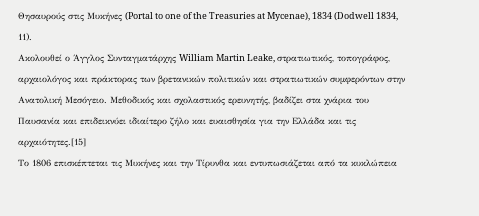Θησαυρούς στις Μυκήνες (Portal to one of the Treasuries at Mycenae), 1834 (Dodwell 1834, 11).
Ακολουθεί ο Άγγλος Συνταγματάρχης William Martin Leake, στρατιωτικός, τοπογράφος, αρχαιολόγος και πράκτορας των βρετανικών πολιτικών και στρατιωτικών συμφερόντων στην Ανατολική Μεσόγειο. Μεθοδικός και σχολαστικός ερευνητής, βαδίζει στα χνάρια του Παυσανία και επιδεικνύει ιδιαίτερο ζήλο και ευαισθησία για την Ελλάδα και τις αρχαιότητες.[15]
Το 1806 επισκέπτεται τις Μυκήνες και την Τίρυνθα και εντυπωσιάζεται από τα κυκλώπεια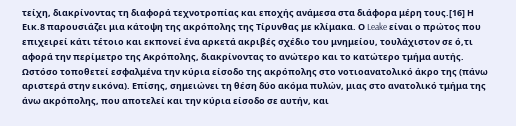τείχη, διακρίνοντας τη διαφορά τεχνοτροπίας και εποχής ανάμεσα στα διάφορα μέρη τους.[16] Η Εικ.8 παρουσιάζει μια κάτοψη της ακρόπολης της Τίρυνθας με κλίμακα. Ο Leake είναι ο πρώτος που επιχειρεί κάτι τέτοιο και εκπονεί ένα αρκετά ακριβές σχέδιο του μνημείου, τουλάχιστον σε ό,τι αφορά την περίμετρο της Ακρόπολης, διακρίνοντας το ανώτερο και το κατώτερο τμήμα αυτής. Ωστόσο τοποθετεί εσφαλμένα την κύρια είσοδο της ακρόπολης στο νοτιοανατολικό άκρο της (πάνω αριστερά στην εικόνα). Επίσης, σημειώνει τη θέση δύο ακόμα πυλών, μιας στο ανατολικό τμήμα της άνω ακρόπολης, που αποτελεί και την κύρια είσοδο σε αυτήν, και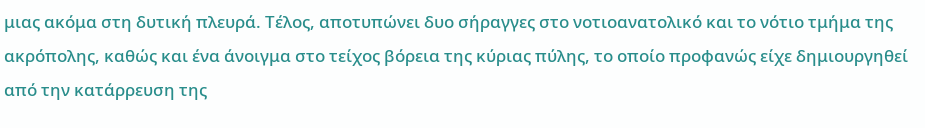μιας ακόμα στη δυτική πλευρά. Τέλος, αποτυπώνει δυο σήραγγες στο νοτιοανατολικό και το νότιο τμήμα της ακρόπολης, καθώς και ένα άνοιγμα στο τείχος βόρεια της κύριας πύλης, το οποίο προφανώς είχε δημιουργηθεί από την κατάρρευση της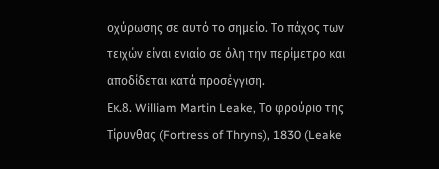οχύρωσης σε αυτό το σημείο. Το πάχος των τειχών είναι ενιαίο σε όλη την περίμετρο και αποδίδεται κατά προσέγγιση.
Εκ.8. William Martin Leake, Το φρούριο της Τίρυνθας (Fortress of Thryns), 1830 (Leake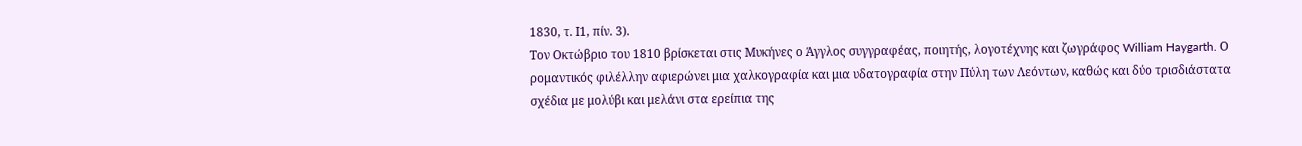1830, τ. Ι1, πίν. 3).
Τον Οκτώβριο του 1810 βρίσκεται στις Μυκήνες ο Άγγλος συγγραφέας, ποιητής, λογοτέχνης και ζωγράφος William Haygarth. Ο ρομαντικός φιλέλλην αφιερώνει μια χαλκογραφία και μια υδατογραφία στην Πύλη των Λεόντων, καθώς και δύο τρισδιάστατα σχέδια με μολύβι και μελάνι στα ερείπια της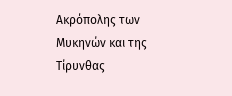Ακρόπολης των Μυκηνών και της Τίρυνθας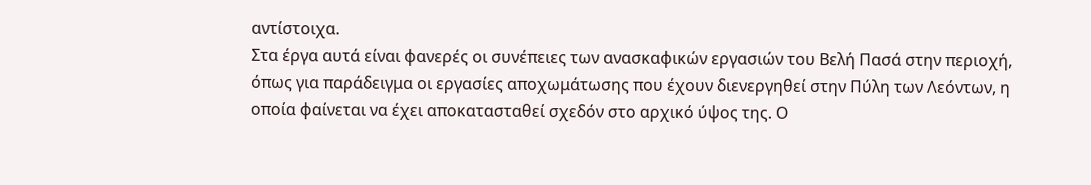αντίστοιχα.
Στα έργα αυτά είναι φανερές οι συνέπειες των ανασκαφικών εργασιών του Βελή Πασά στην περιοχή, όπως για παράδειγμα οι εργασίες αποχωμάτωσης που έχουν διενεργηθεί στην Πύλη των Λεόντων, η οποία φαίνεται να έχει αποκατασταθεί σχεδόν στο αρχικό ύψος της. Ο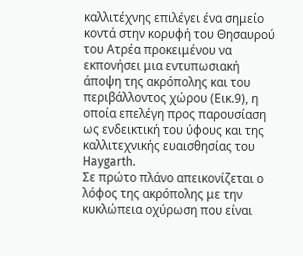καλλιτέχνης επιλέγει ένα σημείο κοντά στην κορυφή του Θησαυρού του Ατρέα προκειμένου να εκπονήσει μια εντυπωσιακή άποψη της ακρόπολης και του περιβάλλοντος χώρου (Εικ.9), η οποία επελέγη προς παρουσίαση ως ενδεικτική του ύφους και της καλλιτεχνικής ευαισθησίας του Haygarth.
Σε πρώτο πλάνο απεικονίζεται ο λόφος της ακρόπολης με την κυκλώπεια οχύρωση που είναι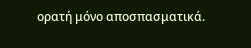ορατή μόνο αποσπασματικά.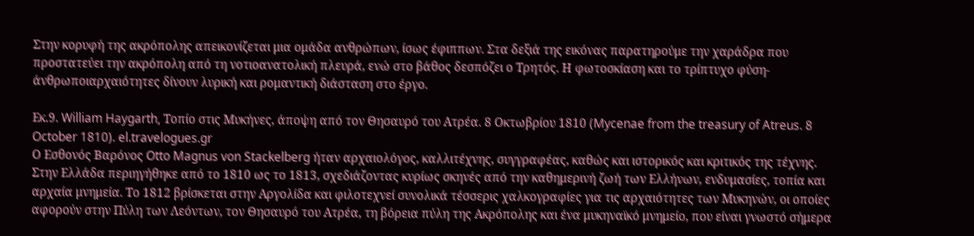Στην κορυφή της ακρόπολης απεικονίζεται μια ομάδα ανθρώπων, ίσως έφιππων. Στα δεξιά της εικόνας παρατηρούμε την χαράδρα που προστατεύει την ακρόπολη από τη νοτιοανατολική πλευρά, ενώ στο βάθος δεσπόζει ο Τρητός. Η φωτοσκίαση και το τρίπτυχο φύση-άνθρωποιαρχαιότητες δίνουν λυρική και ρομαντική διάσταση στο έργο.

Εκ.9. William Haygarth, Τοπίο στις Μυκήνες, άποψη από τον Θησαυρό του Ατρέα. 8 Οκτωβρίου 1810 (Mycenae from the treasury of Atreus. 8 October 1810). el.travelogues.gr
Ο Εσθονός Βαρόνος Otto Magnus von Stackelberg ήταν αρχαιολόγος, καλλιτέχνης, συγγραφέας, καθώς και ιστορικός και κριτικός της τέχνης. Στην Ελλάδα περιηγήθηκε από το 1810 ως το 1813, σχεδιάζοντας κυρίως σκηνές από την καθημερινή ζωή των Ελλήνων, ενδυμασίες, τοπία και αρχαία μνημεία. Το 1812 βρίσκεται στην Αργολίδα και φιλοτεχνεί συνολικά τέσσερις χαλκογραφίες για τις αρχαιότητες των Μυκηνών, οι οποίες αφορούν στην Πύλη των Λεόντων, τον Θησαυρό του Ατρέα, τη βόρεια πύλη της Ακρόπολης και ένα μυκηναϊκό μνημείο, που είναι γνωστό σήμερα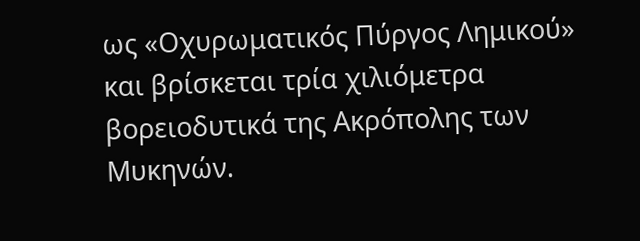ως «Οχυρωματικός Πύργος Λημικού» και βρίσκεται τρία χιλιόμετρα βορειοδυτικά της Ακρόπολης των Μυκηνών.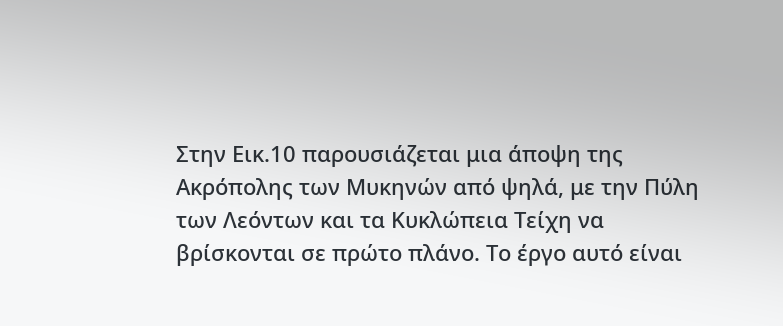Στην Εικ.10 παρουσιάζεται μια άποψη της Ακρόπολης των Μυκηνών από ψηλά, με την Πύλη των Λεόντων και τα Κυκλώπεια Τείχη να βρίσκονται σε πρώτο πλάνο. Το έργο αυτό είναι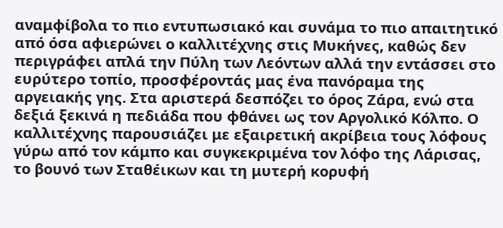αναμφίβολα το πιο εντυπωσιακό και συνάμα το πιο απαιτητικό από όσα αφιερώνει ο καλλιτέχνης στις Μυκήνες, καθώς δεν περιγράφει απλά την Πύλη των Λεόντων αλλά την εντάσσει στο ευρύτερο τοπίο, προσφέροντάς μας ένα πανόραμα της αργειακής γης. Στα αριστερά δεσπόζει το όρος Ζάρα, ενώ στα δεξιά ξεκινά η πεδιάδα που φθάνει ως τον Αργολικό Κόλπο. Ο καλλιτέχνης παρουσιάζει με εξαιρετική ακρίβεια τους λόφους γύρω από τον κάμπο και συγκεκριμένα τον λόφο της Λάρισας, το βουνό των Σταθέικων και τη μυτερή κορυφή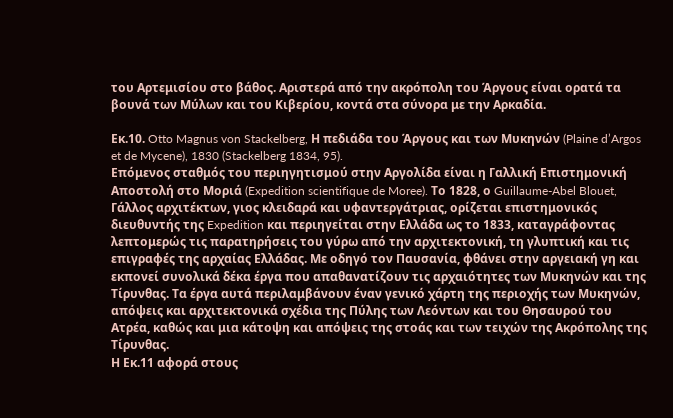του Αρτεμισίου στο βάθος. Αριστερά από την ακρόπολη του Άργους είναι ορατά τα βουνά των Μύλων και του Κιβερίου, κοντά στα σύνορα με την Αρκαδία.

Εκ.10. Otto Magnus von Stackelberg, Η πεδιάδα του Άργους και των Μυκηνών (Plaine d’Argos et de Mycene), 1830 (Stackelberg 1834, 95).
Επόμενος σταθμός του περιηγητισμού στην Αργολίδα είναι η Γαλλική Επιστημονική Αποστολή στο Μοριά (Expedition scientifique de Moree). Το 1828, ο Guillaume-Abel Blouet, Γάλλος αρχιτέκτων, γιος κλειδαρά και υφαντεργάτριας, ορίζεται επιστημονικός διευθυντής της Expedition και περιηγείται στην Ελλάδα ως το 1833, καταγράφοντας λεπτομερώς τις παρατηρήσεις του γύρω από την αρχιτεκτονική, τη γλυπτική και τις επιγραφές της αρχαίας Ελλάδας. Με οδηγό τον Παυσανία, φθάνει στην αργειακή γη και εκπονεί συνολικά δέκα έργα που απαθανατίζουν τις αρχαιότητες των Μυκηνών και της Τίρυνθας. Τα έργα αυτά περιλαμβάνουν έναν γενικό χάρτη της περιοχής των Μυκηνών, απόψεις και αρχιτεκτονικά σχέδια της Πύλης των Λεόντων και του Θησαυρού του Ατρέα, καθώς και μια κάτοψη και απόψεις της στοάς και των τειχών της Ακρόπολης της Τίρυνθας.
Η Εκ.11 αφορά στους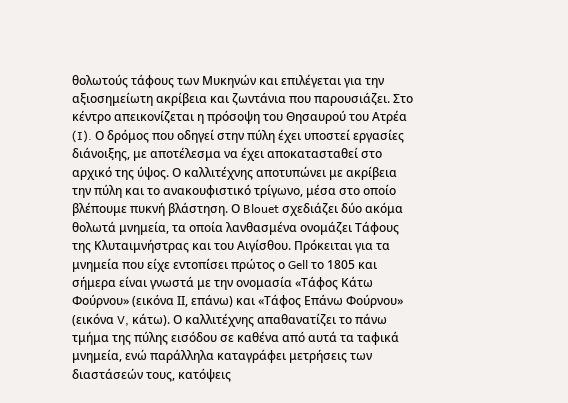θολωτούς τάφους των Μυκηνών και επιλέγεται για την αξιοσημείωτη ακρίβεια και ζωντάνια που παρουσιάζει. Στο κέντρο απεικονίζεται η πρόσοψη του Θησαυρού του Ατρέα (I). Ο δρόμος που οδηγεί στην πύλη έχει υποστεί εργασίες διάνοιξης, με αποτέλεσμα να έχει αποκατασταθεί στο αρχικό της ύψος. Ο καλλιτέχνης αποτυπώνει με ακρίβεια την πύλη και το ανακουφιστικό τρίγωνο, μέσα στο οποίο βλέπουμε πυκνή βλάστηση. Ο Blouet σχεδιάζει δύο ακόμα θολωτά μνημεία, τα οποία λανθασμένα ονομάζει Τάφους της Κλυταιμνήστρας και του Αιγίσθου. Πρόκειται για τα μνημεία που είχε εντοπίσει πρώτος ο Gell το 1805 και σήμερα είναι γνωστά με την ονομασία «Τάφος Κάτω Φούρνου» (εικόνα ΙΙ, επάνω) και «Τάφος Επάνω Φούρνου» (εικόνα V, κάτω). Ο καλλιτέχνης απαθανατίζει το πάνω τμήμα της πύλης εισόδου σε καθένα από αυτά τα ταφικά μνημεία, ενώ παράλληλα καταγράφει μετρήσεις των διαστάσεών τους, κατόψεις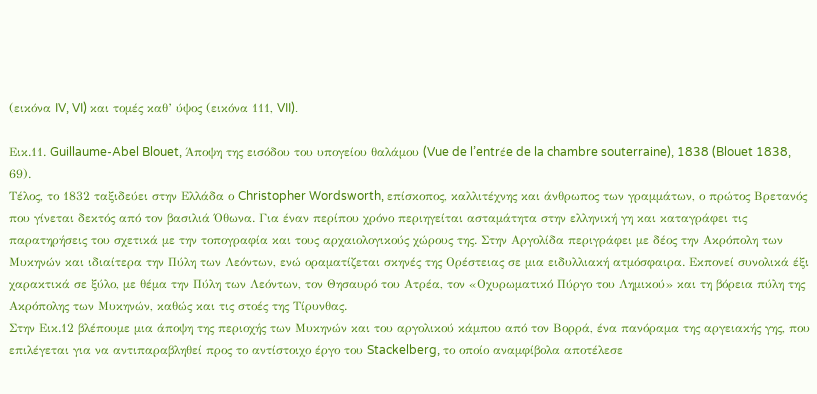(εικόνα IV, VI) και τομές καθ’ ύψος (εικόνα 111, VII).

Εικ.11. Guillaume-Abel Blouet, Άποψη της εισόδου του υπογείου θαλάμου (Vue de l’entrέe de la chambre souterraine), 1838 (Blouet 1838, 69).
Τέλος, το 1832 ταξιδεύει στην Ελλάδα ο Christopher Wordsworth, επίσκοπος, καλλιτέχνης και άνθρωπος των γραμμάτων, ο πρώτος Βρετανός που γίνεται δεκτός από τον βασιλιά Όθωνα. Για έναν περίπου χρόνο περιηγείται ασταμάτητα στην ελληνική γη και καταγράφει τις παρατηρήσεις του σχετικά με την τοπογραφία και τους αρχαιολογικούς χώρους της. Στην Αργολίδα περιγράφει με δέος την Ακρόπολη των Μυκηνών και ιδιαίτερα την Πύλη των Λεόντων, ενώ οραματίζεται σκηνές της Ορέστειας σε μια ειδυλλιακή ατμόσφαιρα. Εκπονεί συνολικά έξι χαρακτικά σε ξύλο, με θέμα την Πύλη των Λεόντων, τον Θησαυρό του Ατρέα, τον «Οχυρωματικό Πύργο του Λημικού» και τη βόρεια πύλη της Ακρόπολης των Μυκηνών, καθώς και τις στοές της Τίρυνθας.
Στην Εικ.12 βλέπουμε μια άποψη της περιοχής των Μυκηνών και του αργολικού κάμπου από τον Βορρά, ένα πανόραμα της αργειακής γης, που επιλέγεται για να αντιπαραβληθεί προς το αντίστοιχο έργο του Stackelberg, το οποίο αναμφίβολα αποτέλεσε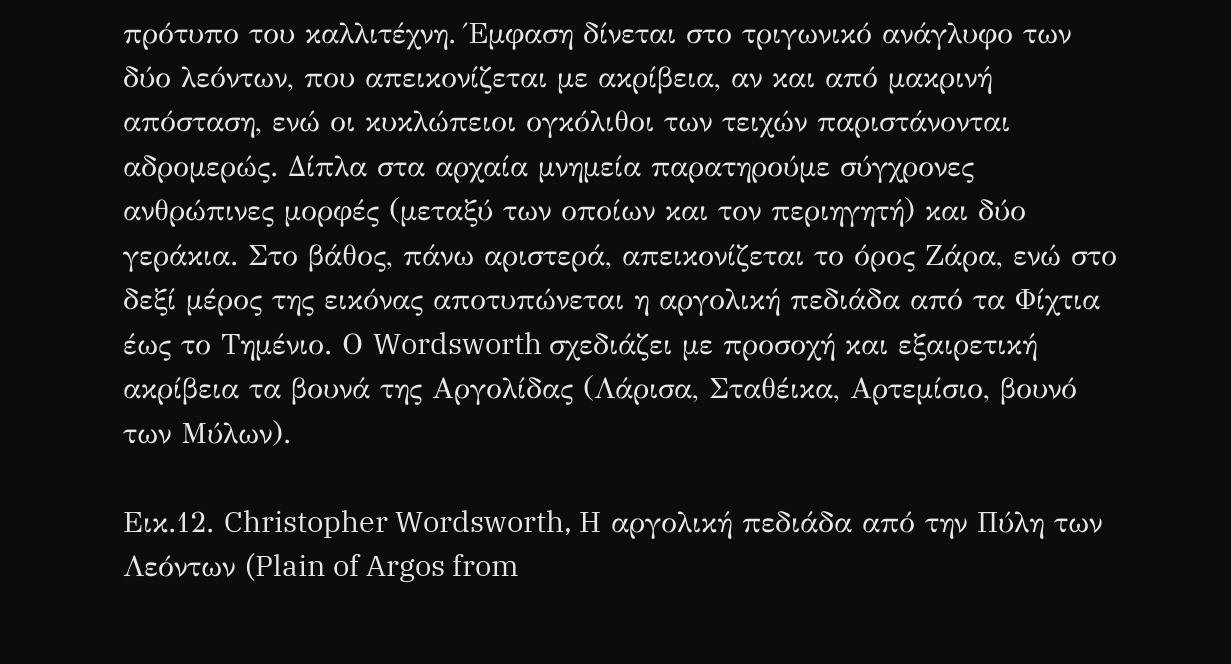πρότυπο του καλλιτέχνη. Έμφαση δίνεται στο τριγωνικό ανάγλυφο των δύο λεόντων, που απεικονίζεται με ακρίβεια, αν και από μακρινή απόσταση, ενώ οι κυκλώπειοι ογκόλιθοι των τειχών παριστάνονται αδρομερώς. Δίπλα στα αρχαία μνημεία παρατηρούμε σύγχρονες ανθρώπινες μορφές (μεταξύ των οποίων και τον περιηγητή) και δύο γεράκια. Στο βάθος, πάνω αριστερά, απεικονίζεται το όρος Ζάρα, ενώ στο δεξί μέρος της εικόνας αποτυπώνεται η αργολική πεδιάδα από τα Φίχτια έως το Τημένιο. Ο Wordsworth σχεδιάζει με προσοχή και εξαιρετική ακρίβεια τα βουνά της Αργολίδας (Λάρισα, Σταθέικα, Αρτεμίσιο, βουνό των Μύλων).

Εικ.12. Christopher Wordsworth, Η αργολική πεδιάδα από την Πύλη των Λεόντων (Plain of Argos from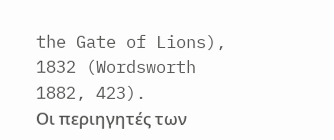the Gate of Lions), 1832 (Wordsworth 1882, 423).
Οι περιηγητές των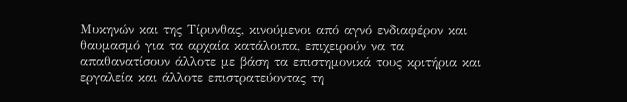Μυκηνών και της Τίρυνθας, κινούμενοι από αγνό ενδιαφέρον και θαυμασμό για τα αρχαία κατάλοιπα, επιχειρούν να τα απαθανατίσουν άλλοτε με βάση τα επιστημονικά τους κριτήρια και εργαλεία και άλλοτε επιστρατεύοντας τη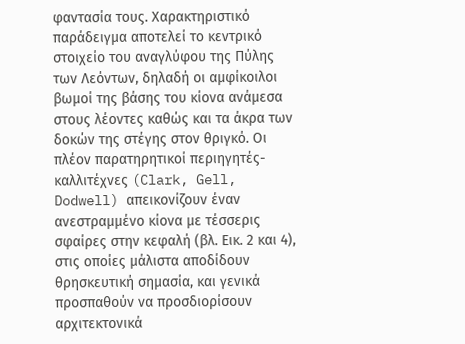φαντασία τους. Χαρακτηριστικό παράδειγμα αποτελεί το κεντρικό στοιχείο του αναγλύφου της Πύλης των Λεόντων, δηλαδή οι αμφίκοιλοι βωμοί της βάσης του κίονα ανάμεσα στους λέοντες καθώς και τα άκρα των δοκών της στέγης στον θριγκό. Οι πλέον παρατηρητικοί περιηγητές- καλλιτέχνες (Clark, Gell, Dodwell) απεικονίζουν έναν ανεστραμμένο κίονα με τέσσερις σφαίρες στην κεφαλή (βλ. Εικ. 2 και 4), στις οποίες μάλιστα αποδίδουν θρησκευτική σημασία, και γενικά προσπαθούν να προσδιορίσουν αρχιτεκτονικά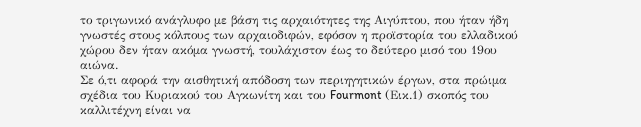το τριγωνικό ανάγλυφο με βάση τις αρχαιότητες της Αιγύπτου, που ήταν ήδη γνωστές στους κόλπους των αρχαιοδιφών, εφόσον η προϊστορία του ελλαδικού χώρου δεν ήταν ακόμα γνωστή, τουλάχιστον έως το δεύτερο μισό του 19ου αιώνα.
Σε ό,τι αφορά την αισθητική απόδοση των περιηγητικών έργων, στα πρώιμα σχέδια του Κυριακού του Αγκωνίτη και του Fourmont (Εικ.1) σκοπός του καλλιτέχνη είναι να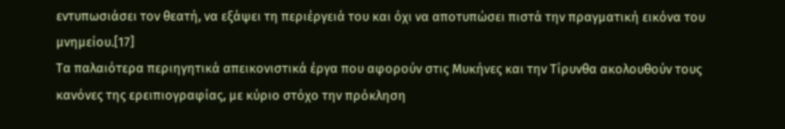εντυπωσιάσει τον θεατή, να εξάψει τη περιέργειά του και όχι να αποτυπώσει πιστά την πραγματική εικόνα του μνημείου.[17]
Τα παλαιότερα περιηγητικά απεικονιστικά έργα που αφορούν στις Μυκήνες και την Τίρυνθα ακολουθούν τους κανόνες της ερειπιογραφίας, με κύριο στόχο την πρόκληση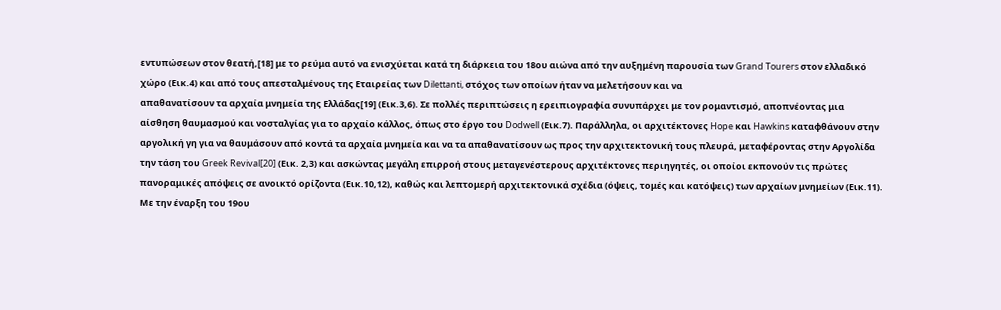εντυπώσεων στον θεατή,[18] με το ρεύμα αυτό να ενισχύεται κατά τη διάρκεια του 18ου αιώνα από την αυξημένη παρουσία των Grand Tourers στον ελλαδικό χώρο (Εικ.4) και από τους απεσταλμένους της Εταιρείας των Dilettanti, στόχος των οποίων ήταν να μελετήσουν και να
απαθανατίσουν τα αρχαία μνημεία της Ελλάδας[19] (Εικ.3,6). Σε πολλές περιπτώσεις η ερειπιογραφία συνυπάρχει με τον ρομαντισμό, αποπνέοντας μια αίσθηση θαυμασμού και νοσταλγίας για το αρχαίο κάλλος, όπως στο έργο του Dodwell (Εικ.7). Παράλληλα, οι αρχιτέκτονες Hope και Hawkins καταφθάνουν στην αργολική γη για να θαυμάσουν από κοντά τα αρχαία μνημεία και να τα απαθανατίσουν ως προς την αρχιτεκτονική τους πλευρά, μεταφέροντας στην Αργολίδα την τάση του Greek Revival[20] (Εικ. 2,3) και ασκώντας μεγάλη επιρροή στους μεταγενέστερους αρχιτέκτονες περιηγητές, οι οποίοι εκπονούν τις πρώτες πανοραμικές απόψεις σε ανοικτό ορίζοντα (Εικ.10,12), καθώς και λεπτομερή αρχιτεκτονικά σχέδια (όψεις, τομές και κατόψεις) των αρχαίων μνημείων (Εικ.11).
Με την έναρξη του 19ου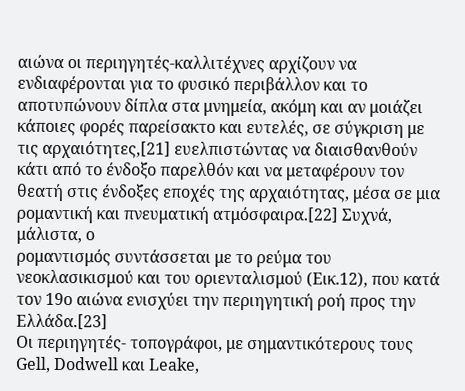αιώνα οι περιηγητές-καλλιτέχνες αρχίζουν να ενδιαφέρονται για το φυσικό περιβάλλον και το αποτυπώνουν δίπλα στα μνημεία, ακόμη και αν μοιάζει κάποιες φορές παρείσακτο και ευτελές, σε σύγκριση με τις αρχαιότητες,[21] ευελπιστώντας να διαισθανθούν κάτι από το ένδοξο παρελθόν και να μεταφέρουν τον θεατή στις ένδοξες εποχές της αρχαιότητας, μέσα σε μια ρομαντική και πνευματική ατμόσφαιρα.[22] Συχνά, μάλιστα, ο
ρομαντισμός συντάσσεται με το ρεύμα του νεοκλασικισμού και του οριενταλισμού (Εικ.12), που κατά τον 19ο αιώνα ενισχύει την περιηγητική ροή προς την Ελλάδα.[23]
Οι περιηγητές- τοπογράφοι, με σημαντικότερους τους Gell, Dodwell και Leake,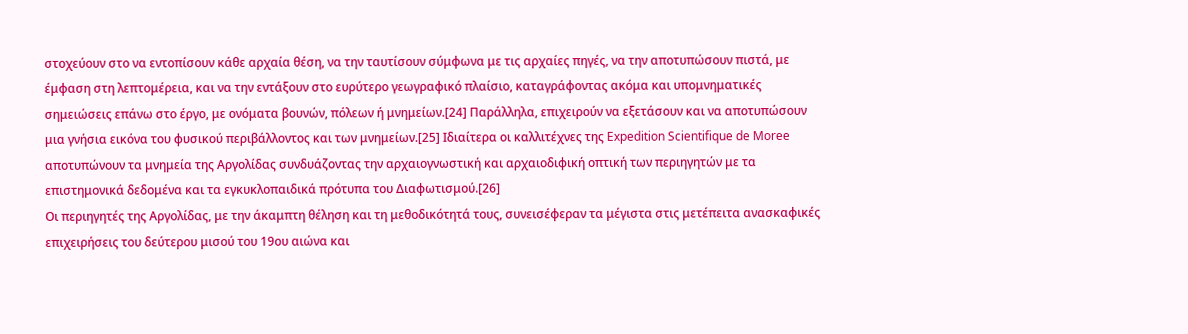στοχεύουν στο να εντοπίσουν κάθε αρχαία θέση, να την ταυτίσουν σύμφωνα με τις αρχαίες πηγές, να την αποτυπώσουν πιστά, με έμφαση στη λεπτομέρεια, και να την εντάξουν στο ευρύτερο γεωγραφικό πλαίσιο, καταγράφοντας ακόμα και υπομνηματικές σημειώσεις επάνω στο έργο, με ονόματα βουνών, πόλεων ή μνημείων.[24] Παράλληλα, επιχειρούν να εξετάσουν και να αποτυπώσουν μια γνήσια εικόνα του φυσικού περιβάλλοντος και των μνημείων.[25] Ιδιαίτερα οι καλλιτέχνες της Expedition Scientifique de Moree αποτυπώνουν τα μνημεία της Αργολίδας συνδυάζοντας την αρχαιογνωστική και αρχαιοδιφική οπτική των περιηγητών με τα επιστημονικά δεδομένα και τα εγκυκλοπαιδικά πρότυπα του Διαφωτισμού.[26]
Οι περιηγητές της Αργολίδας, με την άκαμπτη θέληση και τη μεθοδικότητά τους, συνεισέφεραν τα μέγιστα στις μετέπειτα ανασκαφικές επιχειρήσεις του δεύτερου μισού του 19ου αιώνα και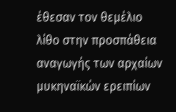έθεσαν τον θεμέλιο λίθο στην προσπάθεια αναγωγής των αρχαίων μυκηναϊκών ερειπίων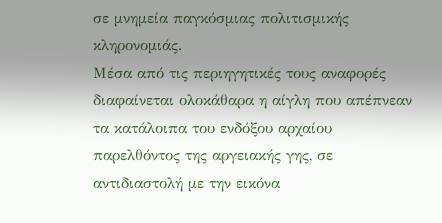σε μνημεία παγκόσμιας πολιτισμικής κληρονομιάς.
Μέσα από τις περιηγητικές τους αναφορές διαφαίνεται ολοκάθαρα η αίγλη που απέπνεαν τα κατάλοιπα του ενδόξου αρχαίου παρελθόντος της αργειακής γης, σε αντιδιαστολή με την εικόνα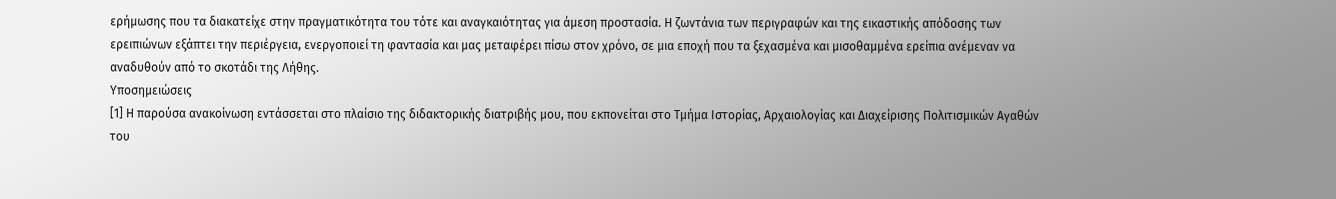ερήμωσης που τα διακατείχε στην πραγματικότητα του τότε και αναγκαιότητας για άμεση προστασία. Η ζωντάνια των περιγραφών και της εικαστικής απόδοσης των ερειπιώνων εξάπτει την περιέργεια, ενεργοποιεί τη φαντασία και μας μεταφέρει πίσω στον χρόνο, σε μια εποχή που τα ξεχασμένα και μισοθαμμένα ερείπια ανέμεναν να αναδυθούν από το σκοτάδι της Λήθης.
Υποσημειώσεις
[1] Η παρούσα ανακοίνωση εντάσσεται στο πλαίσιο της διδακτορικής διατριβής μου, που εκπονείται στο Τμήμα Ιστορίας, Αρχαιολογίας και Διαχείρισης Πολιτισμικών Αγαθών του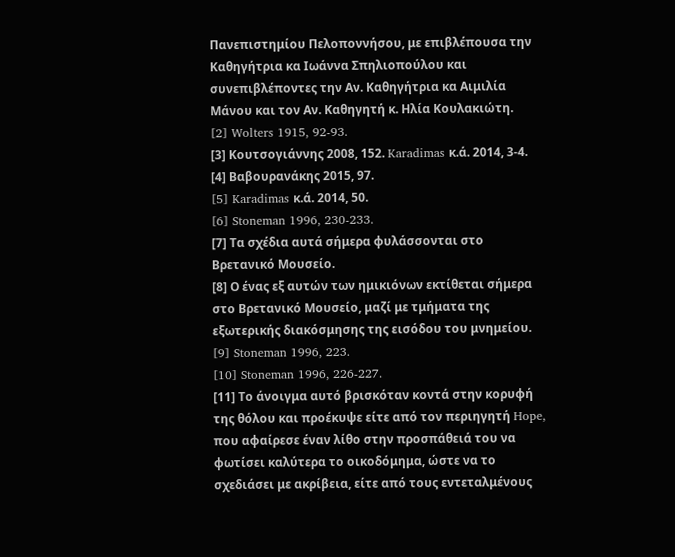Πανεπιστημίου Πελοποννήσου, με επιβλέπουσα την Καθηγήτρια κα Ιωάννα Σπηλιοπούλου και συνεπιβλέποντες την Αν. Καθηγήτρια κα Αιμιλία Μάνου και τον Αν. Καθηγητή κ. Ηλία Κουλακιώτη.
[2] Wolters 1915, 92-93.
[3] Κουτσογιάννης 2008, 152. Karadimas κ.ά. 2014, 3-4.
[4] Βαβουρανάκης 2015, 97.
[5] Karadimas κ.ά. 2014, 50.
[6] Stoneman 1996, 230-233.
[7] Τα σχέδια αυτά σήμερα φυλάσσονται στο Βρετανικό Μουσείο.
[8] Ο ένας εξ αυτών των ημικιόνων εκτίθεται σήμερα στο Βρετανικό Μουσείο, μαζί με τμήματα της εξωτερικής διακόσμησης της εισόδου του μνημείου.
[9] Stoneman 1996, 223.
[10] Stoneman 1996, 226-227.
[11] Το άνοιγμα αυτό βρισκόταν κοντά στην κορυφή της θόλου και προέκυψε είτε από τον περιηγητή Hope, που αφαίρεσε έναν λίθο στην προσπάθειά του να φωτίσει καλύτερα το οικοδόμημα, ώστε να το σχεδιάσει με ακρίβεια, είτε από τους εντεταλμένους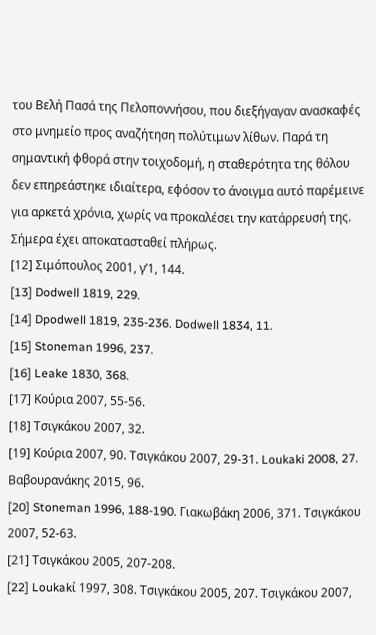του Βελή Πασά της Πελοποννήσου, που διεξήγαγαν ανασκαφές στο μνημείο προς αναζήτηση πολύτιμων λίθων. Παρά τη σημαντική φθορά στην τοιχοδομή, η σταθερότητα της θόλου δεν επηρεάστηκε ιδιαίτερα, εφόσον το άνοιγμα αυτό παρέμεινε για αρκετά χρόνια, χωρίς να προκαλέσει την κατάρρευσή της. Σήμερα έχει αποκατασταθεί πλήρως.
[12] Σιμόπουλος 2001, γ’1, 144.
[13] Dodwell 1819, 229.
[14] Dpodwell 1819, 235-236. Dodwell 1834, 11.
[15] Stoneman 1996, 237.
[16] Leake 1830, 368.
[17] Κούρια 2007, 55-56.
[18] Τσιγκάκου 2007, 32.
[19] Κούρια 2007, 90. Τσιγκάκου 2007, 29-31. Loukaki 2008, 27. Βαβουρανάκης 2015, 96.
[20] Stoneman 1996, 188-190. Γιακωβάκη 2006, 371. Τσιγκάκου 2007, 52-63.
[21] Τσιγκάκου 2005, 207-208.
[22] Loukakί 1997, 308. Τσιγκάκου 2005, 207. Τσιγκάκου 2007,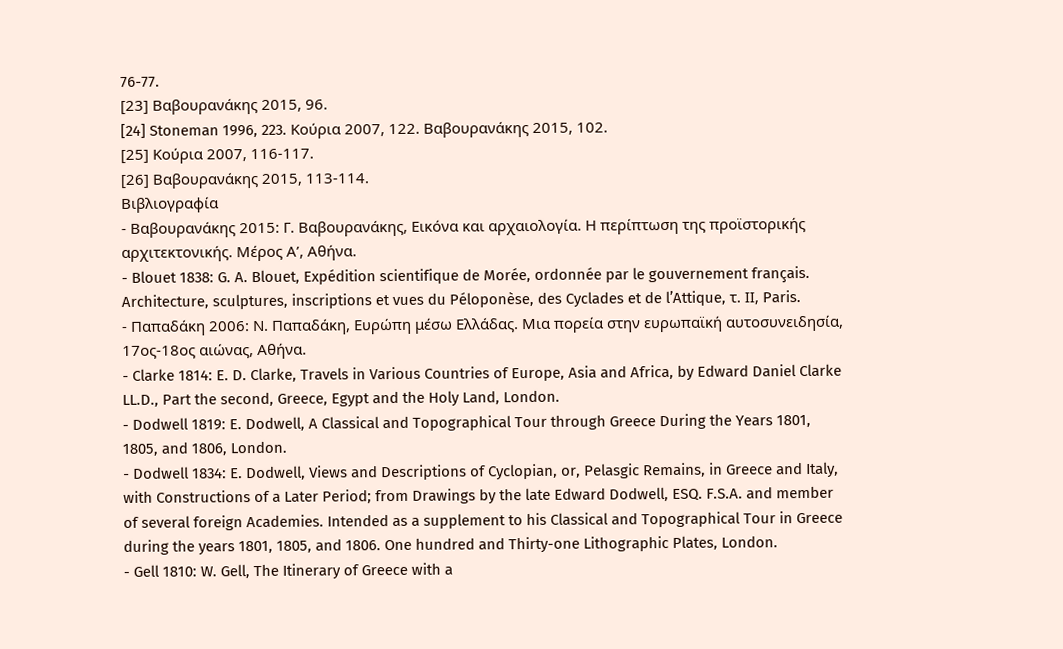76-77.
[23] Βαβουρανάκης 2015, 96.
[24] Stoneman 1996, 223. Κούρια 2007, 122. Βαβουρανάκης 2015, 102.
[25] Κούρια 2007, 116-117.
[26] Βαβουρανάκης 2015, 113-114.
Βιβλιογραφία
- Βαβουρανάκης 2015: Γ. Βαβουρανάκης, Εικόνα και αρχαιολογία. Η περίπτωση της προϊστορικής αρχιτεκτονικής. Μέρος Α’, Αθήνα.
- Blouet 1838: G. A. Blouet, Expédition scientifique de Morée, ordonnée par le gouvernement français. Architecture, sculptures, inscriptions et vues du Péloponèse, des Cyclades et de l’Attique, τ. ΙΙ, Paris.
- Παπαδάκη 2006: Ν. Παπαδάκη, Ευρώπη μέσω Ελλάδας. Μια πορεία στην ευρωπαϊκή αυτοσυνειδησία, 17ος-18ος αιώνας, Αθήνα.
- Clarke 1814: E. D. Clarke, Travels in Various Countries of Europe, Asia and Africa, by Edward Daniel Clarke LL.D., Part the second, Greece, Egypt and the Holy Land, London.
- Dodwell 1819: E. Dodwell, A Classical and Topographical Tour through Greece During the Years 1801, 1805, and 1806, London.
- Dodwell 1834: E. Dodwell, Views and Descriptions of Cyclopian, or, Pelasgic Remains, in Greece and Italy, with Constructions of a Later Period; from Drawings by the late Edward Dodwell, ESQ. F.S.A. and member of several foreign Academies. Intended as a supplement to his Classical and Topographical Tour in Greece during the years 1801, 1805, and 1806. One hundred and Thirty-one Lithographic Plates, London.
- Gell 1810: W. Gell, The Itinerary of Greece with a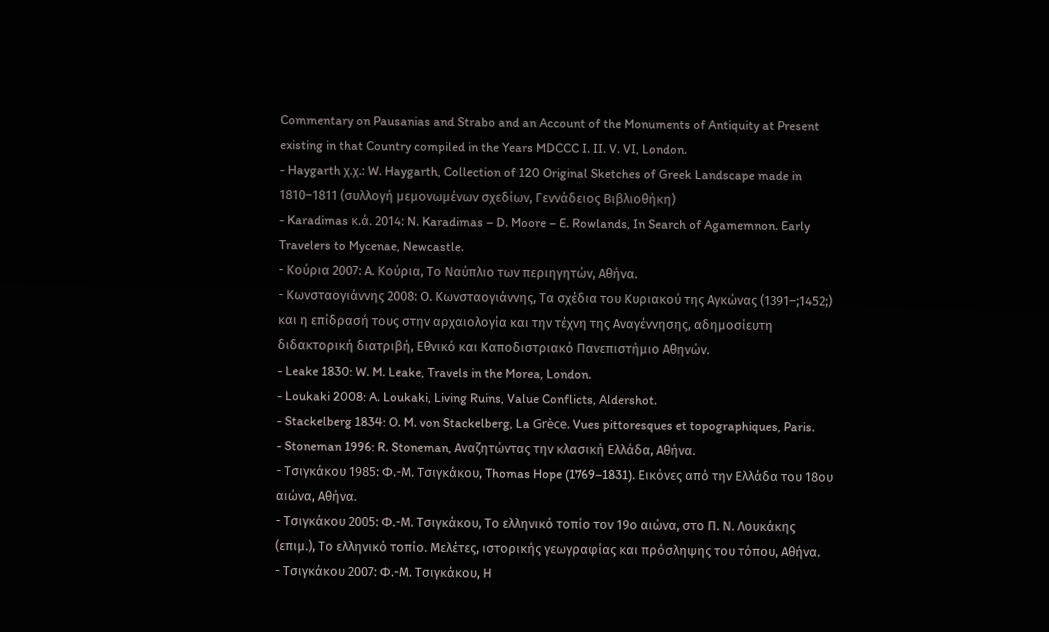Commentary on Pausanias and Strabo and an Account of the Monuments of Antiquity at Present existing in that Country compiled in the Years MDCCC I. II. V. VI, London.
- Haygarth χ.χ.: W. Haygarth, Collection of 120 Original Sketches of Greek Landscape made in 1810–1811 (συλλογή μεμονωμένων σχεδίων, Γεννάδειος Βιβλιοθήκη)
- Karadimas κ.ά. 2014: N. Karadimas – D. Moore – E. Rowlands, In Search of Agamemnon. Early Travelers to Mycenae, Newcastle.
- Κούρια 2007: Α. Κούρια, Το Ναύπλιο των περιηγητών, Αθήνα.
- Κωνσταογιάννης 2008: Ο. Κωνσταογιάννης, Τα σχέδια του Κυριακού της Αγκώνας (1391–;1452;) και η επίδρασή τους στην αρχαιολογία και την τέχνη της Αναγέννησης, αδημοσίευτη διδακτορική διατριβή, Εθνικό και Καποδιστριακό Πανεπιστήμιο Αθηνών.
- Leake 1830: W. M. Leake, Travels in the Morea, London.
- Loukaki 2008: A. Loukaki, Living Ruins, Value Conflicts, Aldershot.
- Stackelberg 1834: O. M. von Stackelberg, La Grèce. Vues pittoresques et topographiques, Paris.
- Stoneman 1996: R. Stoneman, Αναζητώντας την κλασική Ελλάδα, Αθήνα.
- Τσιγκάκου 1985: Φ.-Μ. Τσιγκάκου, Thomas Hope (1769–1831). Εικόνες από την Ελλάδα του 18ου αιώνα, Αθήνα.
- Τσιγκάκου 2005: Φ.-Μ. Τσιγκάκου, Το ελληνικό τοπίο τον 19ο αιώνα, στο Π. Ν. Λουκάκης (επιμ.), Το ελληνικό τοπίο. Μελέτες, ιστορικής γεωγραφίας και πρόσληψης του τόπου, Αθήνα.
- Τσιγκάκου 2007: Φ.-Μ. Τσιγκάκου, Η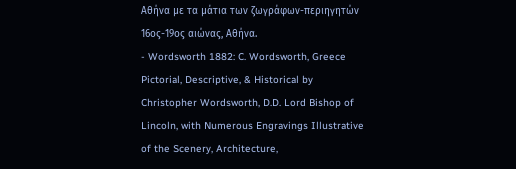Αθήνα με τα μάτια των ζωγράφων-περιηγητών 16ος-19ος αιώνας, Αθήνα.
- Wordsworth 1882: C. Wordsworth, Greece Pictorial, Descriptive, & Historical by Christopher Wordsworth, D.D. Lord Bishop of Lincoln, with Numerous Engravings Illustrative of the Scenery, Architecture,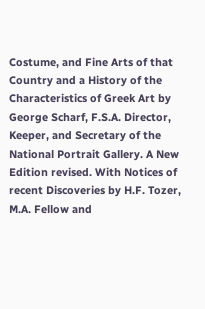Costume, and Fine Arts of that Country and a History of the Characteristics of Greek Art by George Scharf, F.S.A. Director, Keeper, and Secretary of the National Portrait Gallery. A New Edition revised. With Notices of recent Discoveries by H.F. Tozer, M.A. Fellow and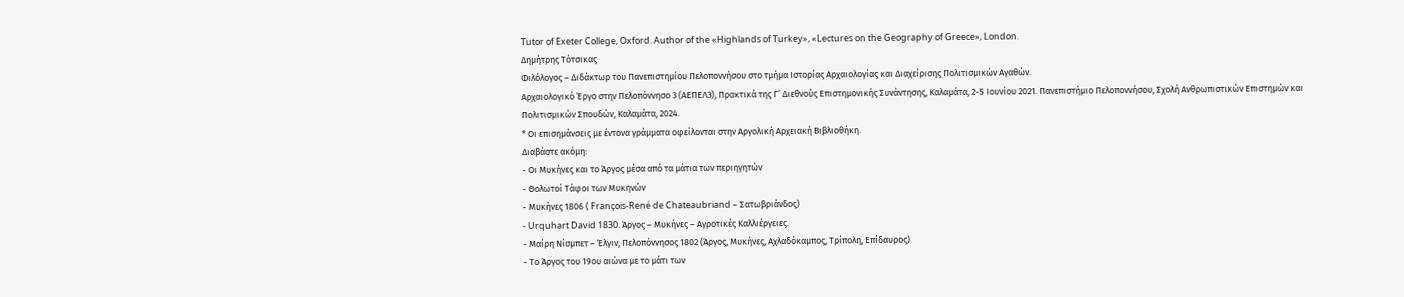Tutor of Exeter College, Oxford. Author of the «Highlands of Turkey», «Lectures on the Geography of Greece», London.
Δημήτρης Τότσικας
Φιλόλογος – Διδάκτωρ του Πανεπιστημίου Πελοποννήσου στο τμήμα Ιστορίας Αρχαιολογίας και Διαχείρισης Πολιτισμικών Αγαθών.
Αρχαιολογικό Έργο στην Πελοπόννησο 3 (ΑΕΠΕΛ3), Πρακτικά της Γ’ Διεθνούς Επιστημονικής Συνάντησης, Καλαμάτα, 2-5 Ιουνίου 2021. Πανεπιστήμιο Πελοποννήσου, Σχολή Ανθρωπιστικών Επιστημών και Πολιτισμικών Σπουδών, Καλαμάτα, 2024.
* Οι επισημάνσεις με έντονα γράμματα οφείλονται στην Αργολική Αρχειακή Βιβλιοθήκη.
Διαβάστε ακόμη:
- Οι Μυκήνες και το Άργος μέσα από τα μάτια των περιηγητών
- Θολωτοί Τάφοι των Μυκηνών
- Μυκήνες 1806 ( François-René de Chateaubriand – Σατωβριάνδος)
- Urquhart David 1830. Άργος – Μυκήνες – Αγροτικές Καλλιέργειες.
- Μαίρη Νίσμπετ – Έλγιν, Πελοπόννησος 1802 (Άργος, Μυκήνες, Αχλαδόκαμπος, Τρίπολη, Επίδαυρος)
- Το Άργος του 19ου αιώνα με το μάτι των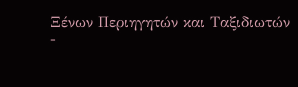Ξένων Περιηγητών και Ταξιδιωτών
-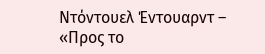Ντόντουελ Έντουαρντ – «Προς το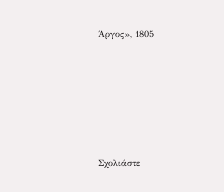Άργος», 1805









Σχολιάστε